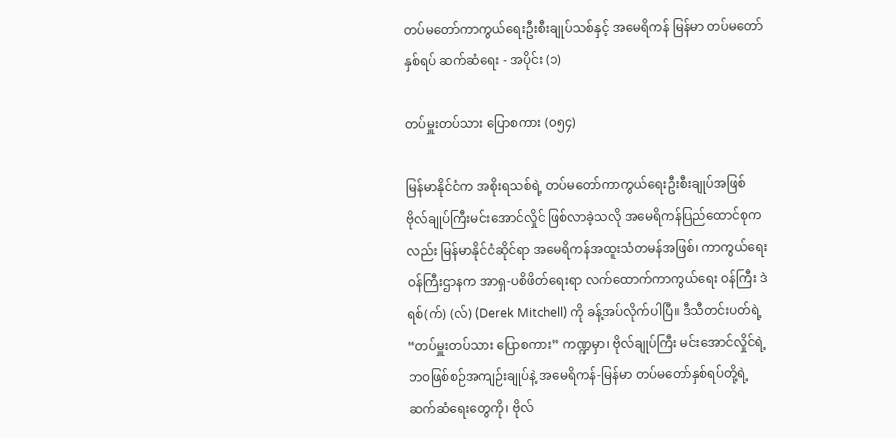တပ်မတော်ကာကွယ်ရေးဦးစီးချုပ်သစ်နှင့် အမေရိကန် မြန်မာ တပ်မတော်နှစ်ရပ် ဆက်ဆံရေး - အပိုင်း (၁)

တပ်မှူးတပ်သား ပြောစကား (၀၅၄)

မြန်မာနိုင်ငံက အစိုးရသစ်ရဲ့ တပ်မတော်ကာကွယ်ရေးဦးစီးချုပ်အဖြစ် ဗိုလ်ချုပ်ကြီးမင်းအောင်လှိုင် ဖြစ်လာခဲ့သလို အမေရိကန်ပြည်ထောင်စုက လည်း မြန်မာနိုင်ငံဆိုင်ရာ အမေရိကန်အထူးသံတမန်အဖြစ်၊ ကာကွယ်ရေး ဝန်ကြီးဌာနက အာရှ-ပစိဖိတ်ရေးရာ လက်ထောက်ကာကွယ်ရေး ဝန်ကြီး ဒဲရစ်(က်) (လ်) (Derek Mitchell) ကို ခန့်အပ်လိုက်ပါပြီ။ ဒီသီတင်းပတ်ရဲ့ “တပ်မှူးတပ်သား ပြောစကား” ကဏ္ဍမှာ၊ ဗိုလ်ချုပ်ကြီး မင်းအောင်လှိုင်ရဲ့ ဘဝဖြစ်စဉ်အကျဉ်းချုပ်နဲ့ အမေရိကန်-မြန်မာ တပ်မတော်နှစ်ရပ်တို့ရဲ့ ဆက်ဆံရေးတွေကို၊ ဗိုလ်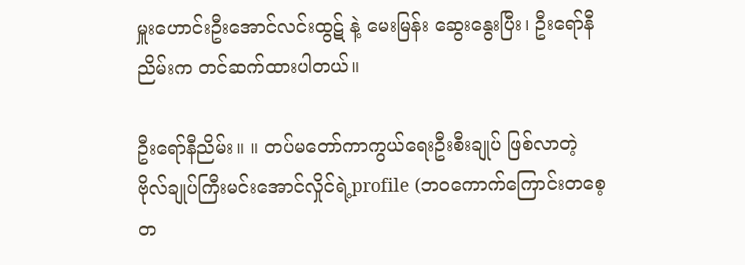မှူးဟောင်းဦးအောင်လင်းထွဋ် နဲ့ မေးမြန်း ဆွေးနွေးပြီး၊ ဦးရော်နီညိမ်းက တင်ဆက်ထားပါတယ်။

ဦးရော်နီညိမ်း။ ။ တပ်မတော်ကာကွယ်ရေးဦးစီးချုပ် ဖြစ်လာတဲ့ ဗိုလ်ချုပ်ကြီးမင်းအောင်လှိုင်ရဲ့profile (ဘဝကောက်ကြောင်းတစေ့ တ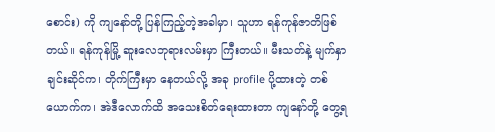စောင်း) ကို ကျနော်တို့ ပြန်ကြည့်တဲ့အခါမှာ၊ သူဟာ ရန်ကုန်ဇာတိဖြစ်တယ်။ ရန်ကုန်မြို့ ဆူးလေဘုရားလမ်းမှာ ကြီးတယ်။ မီးသတ်နဲ့ မျက်နှာချင်းဆိုင်က၊ တိုက်ကြီးမှာ နေတယ်လို့ အခု profile ပို့ထားတဲ့ တစ်ယောက်က၊ အဲဒီလောက်ထိ အသေးစိတ်ရေးထားတာ ကျနော်တို့ တွေ့ရ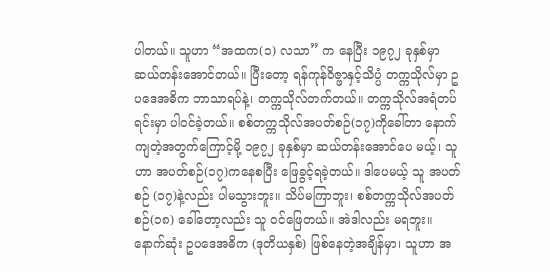ပါတယ်။ သူဟာ “အထက(၁) လသာ” က နေပြီး ၁၉၇၂ ခုနှစ်မှာ ဆယ်တန်းအောင်တယ်။ ပြီးတော့ ရန်ကုန်ဝိဇ္ဖာနှင့်သိပ္ပံ တက္ကသိုလ်မှာ ဥပဒေအဓိက ဘာသာရပ်နဲ့၊ တက္ကသိုလ်တက်တယ်။ တက္ကသိုလ်အရံတပ်ရင်းမှာ ပါဝင်ခဲ့တယ်။ စစ်တက္ကသိုလ်အပတ်စဉ်(၁၇)ကိုခေါ်တာ နောက် ကျတဲ့အတွက်ကြောင့်မို့ ၁၉၇၂ ခုနှစ်မှာ ဆယ်တန်းအောင်ပေ မယ့်၊ သူဟာ အပတ်စဉ်(၁၇)ကနေစပြီး ဖြေခွင့်ရခဲ့တယ်။ ဒါပေမယ့် သူ အပတ်စဉ် (၁၇)နဲ့လည်း ပါမသွားဘူး။ သိပ်မကြာဘူး၊ စစ်တက္ကသိုလ်အပတ်စဉ်(၁၈) ခေါ်တော့လည်း သူ ဝင်ဖြေတယ်။ အဲဒါလည်း မရဘူး။ နောက်ဆုံး ဥပဒေအဓိက (ဒုတိယနှစ်) ဖြစ်နေတဲ့အချိန်မှာ၊ သူဟာ အ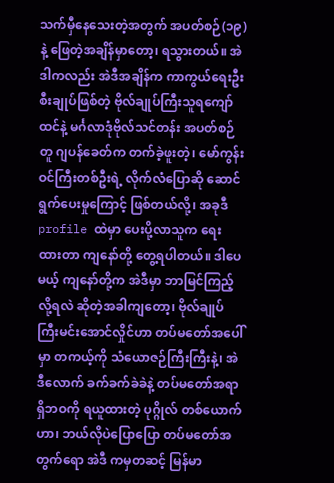သက်မှီနေသေးတဲ့အတွက် အပတ်စဉ်(၁၉)နဲ့ ဖြေတဲ့အချိန်မှာတော့၊ ရသွားတယ်။ အဲဒါကလည်း အဲဒီအချိန်က ကာကွယ်ရေးဦးစီးချုပ်ဖြစ်တဲ့ ဗိုလ်ချုပ်ကြီးသူရကျော်ထင်နဲ့ မင်္ဂလာဒုံဗိုလ်သင်တန်း အပတ်စဉ်တူ ဂျပန်ခေတ်က တက်ခဲ့ဖူးတဲ့၊ မော်ကွန်းဝင်ကြီးတစ်ဦးရဲ့ လိုက်လံပြောဆို ဆောင်ရွက်ပေးမှုကြောင့် ဖြစ်တယ်လို့၊ အခုဒီ profile ထဲမှာ ပေးပို့လာသူက ရေး ထားတာ ကျနော်တို့ တွေ့ရပါတယ်။ ဒါပေမယ့် ကျနော်တို့က အဲဒီမှာ ဘာမြင်ကြည့်လို့ရလဲ ဆိုတဲ့အခါကျတော့၊ ဗိုလ်ချုပ်ကြီးမင်းအောင်လှိုင်ဟာ တပ်မတော်အပေါ်မှာ တကယ့်ကို သံယောဇဉ်ကြီးကြီးနဲ့၊ အဲဒီလောက် ခက်ခက်ခဲခဲနဲ့ တပ်မတော်အရာရှိဘဝကို ရယူထားတဲ့ ပုဂ္ဂိုလ် တစ်ယောက်ဟာ၊ ဘယ်လိုပဲပြောပြော တပ်မတော်အတွက်ရော အဲဒီ ကမှတဆင့် မြန်မာ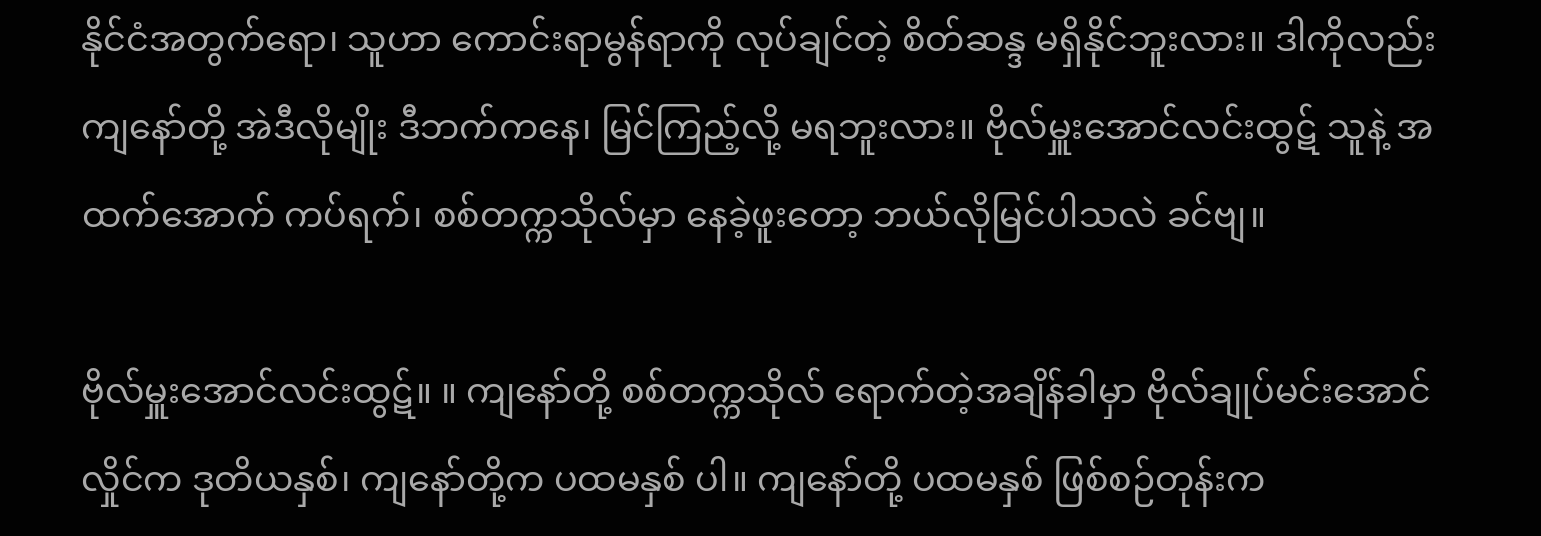နိုင်ငံအတွက်ရော၊ သူဟာ ကောင်းရာမွန်ရာကို လုပ်ချင်တဲ့ စိတ်ဆန္ဒ မရှိနိုင်ဘူးလား။ ဒါကိုလည်း ကျနော်တို့ အဲဒီလိုမျိုး ဒီဘက်ကနေ၊ မြင်ကြည့်လို့ မရဘူးလား။ ဗိုလ်မှူးအောင်လင်းထွဋ် သူနဲ့ အထက်အောက် ကပ်ရက်၊ စစ်တက္ကသိုလ်မှာ နေခဲ့ဖူးတော့ ဘယ်လိုမြင်ပါသလဲ ခင်ဗျ။

ဗိုလ်မှူးအောင်လင်းထွဋ်။ ။ ကျနော်တို့ စစ်တက္ကသိုလ် ရောက်တဲ့အချိန်ခါမှာ ဗိုလ်ချုပ်မင်းအောင်လှိုင်က ဒုတိယနှစ်၊ ကျနော်တို့က ပထမနှစ် ပါ။ ကျနော်တို့ ပထမနှစ် ဖြစ်စဉ်တုန်းက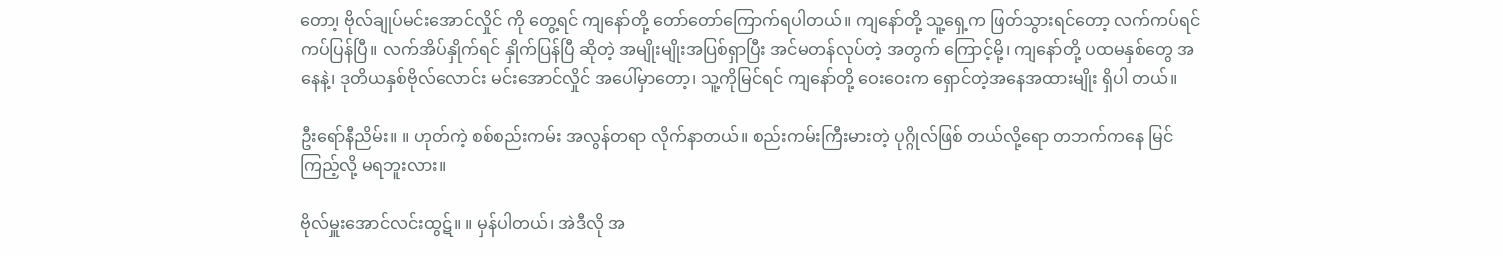တော၊့ ဗိုလ်ချုပ်မင်းအောင်လှိုင် ကို တွေ့ရင် ကျနော်တို့ တော်တော်ကြောက်ရပါတယ်။ ကျနော်တို့ သူ့ရှေ့က ဖြတ်သွားရင်တော့ လက်ကပ်ရင် ကပ်ပြန်ပြီ။ လက်အိပ်နှိုက်ရင် နှိုက်ပြန်ပြီ ဆိုတဲ့ အမျိုးမျိုးအပြစ်ရှာပြီး အင်မတန်လုပ်တဲ့ အတွက် ကြောင့်မို့၊ ကျနော်တို့ ပထမနှစ်တွေ အနေနဲ့၊ ဒုတိယနှစ်ဗိုလ်လောင်း မင်းအောင်လှိုင် အပေါ်မှာတော့၊ သူ့ကိုမြင်ရင် ကျနော်တို့ ဝေးဝေးက ရှောင်တဲ့အနေအထားမျိုး ရှိပါ တယ်။

ဦးရော်နီညိမ်း။ ။ ဟုတ်ကဲ့ စစ်စည်းကမ်း အလွန်တရာ လိုက်နာတယ်။ စည်းကမ်းကြီးမားတဲ့ ပုဂ္ဂိုလ်ဖြစ် တယ်လို့ရော တဘက်ကနေ မြင် ကြည့်လို့ မရဘူးလား။

ဗိုလ်မှူးအောင်လင်းထွဋ်။ ။ မှန်ပါတယ်၊ အဲဒီလို အ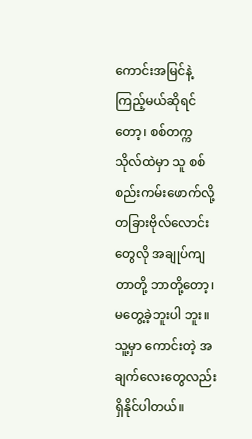ကောင်းအမြင်နဲ့ ကြည့်မယ်ဆိုရင်တော့၊ စစ်တက္ကသိုလ်ထဲမှာ သူ စစ်စည်းကမ်းဖောက်လို့ တခြားဗိုလ်လောင်းတွေလို အချုပ်ကျတာတို့ ဘာတို့တော့၊ မတွေ့ခဲ့ဘူးပါ ဘူး။ သူ့မှာ ကောင်းတဲ့ အချက်လေးတွေလည်း ရှိနိုင်ပါတယ်။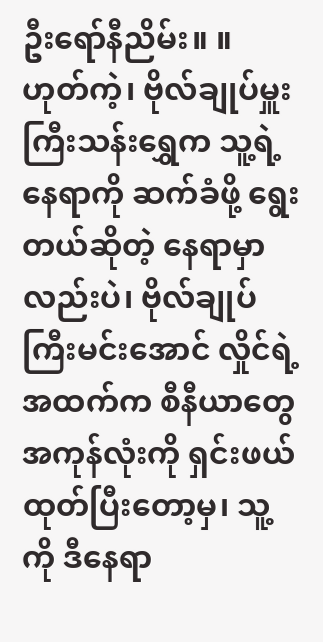ဦးရော်နီညိမ်း။ ။ ဟုတ်ကဲ့၊ ဗိုလ်ချုပ်မှူးကြီးသန်းရွှေက သူ့ရဲ့နေရာကို ဆက်ခံဖို့ ရွေးတယ်ဆိုတဲ့ နေရာမှာလည်းပဲ၊ ဗိုလ်ချုပ်ကြီးမင်းအောင် လှိုင်ရဲ့ အထက်က စီနီယာတွေ အကုန်လုံးကို ရှင်းဖယ်ထုတ်ပြီးတော့မှ၊ သူ့ကို ဒီနေရာ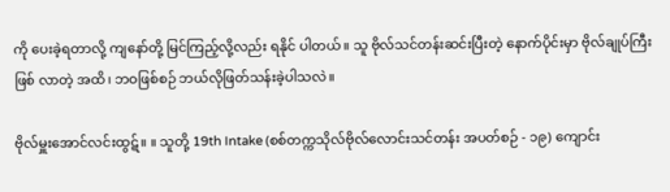ကို ပေးခဲ့ရတာလို့ ကျနော်တို့ မြင်ကြည့်လို့လည်း ရနိုင် ပါတယ်။ သူ ဗိုလ်သင်တန်းဆင်းပြီးတဲ့ နောက်ပိုင်းမှာ ဗိုလ်ချုပ်ကြီးဖြစ် လာတဲ့ အထိ၊ ဘဝဖြစ်စဉ် ဘယ်လိုဖြတ်သန်းခဲ့ပါသလဲ။

ဗိုလ်မှူးအောင်လင်းထွဋ်။ ။ သူတို့ 19th Intake (စစ်တက္ကသိုလ်ဗိုလ်လောင်းသင်တန်း အပတ်စဉ် - ၁၉) ကျောင်း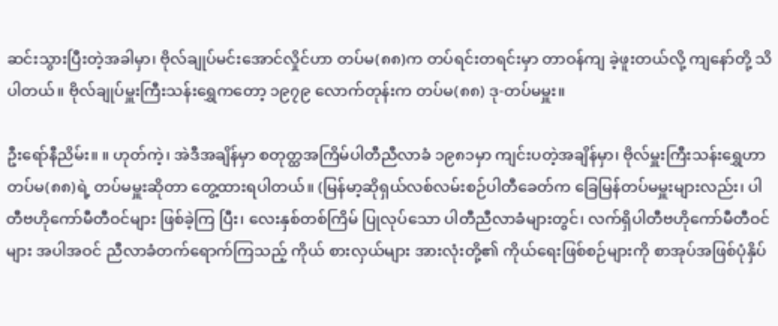ဆင်းသွားပြီးတဲ့အခါမှာ၊ ဗိုလ်ချုပ်မင်းအောင်လှိုင်ဟာ တပ်မ(၈၈)က တပ်ရင်းတရင်းမှာ တာဝန်ကျ ခဲ့ဖူးတယ်လို့ ကျနော်တို့ သိပါတယ်။ ဗိုလ်ချုပ်မှူးကြီးသန်းရွှေကတော့ ၁၉၇၉ လောက်တုန်းက တပ်မ(၈၈) ဒု-တပ်မမှူး။

ဦးရော်နီညိမ်း။ ။ ဟုတ်ကဲ့၊ အဲဒီအချိန်မှာ စတုတ္ထအကြိမ်ပါတီညီလာခံ ၁၉၈၁မှာ ကျင်းပတဲ့အချိန်မှာ၊ ဗိုလ်မှူးကြီးသန်းရွှေဟာ တပ်မ(၈၈)ရဲ့ တပ်မမှူးဆိုတာ တွေ့ထားရပါတယ်။ (မြန်မာ့ဆိုရှယ်လစ်လမ်းစဉ်ပါတီခေတ်က ခြေမြန်တပ်မမှူးများလည်း၊ ပါတီဗဟိုကော်မီတီဝင်များ ဖြစ်ခဲ့ကြ ပြီး၊ လေးနှစ်တစ်ကြိမ် ပြုလုပ်သော ပါတီညီလာခံများတွင်၊ လက်ရှိပါတီဗဟိုကော်မီတီဝင်များ အပါအဝင် ညီလာခံတက်ရောက်ကြသည့် ကိုယ် စားလှယ်များ အားလုံးတို့၏ ကိုယ်ရေးဖြစ်စဉ်များကို စာအုပ်အဖြစ်ပုံနှိပ်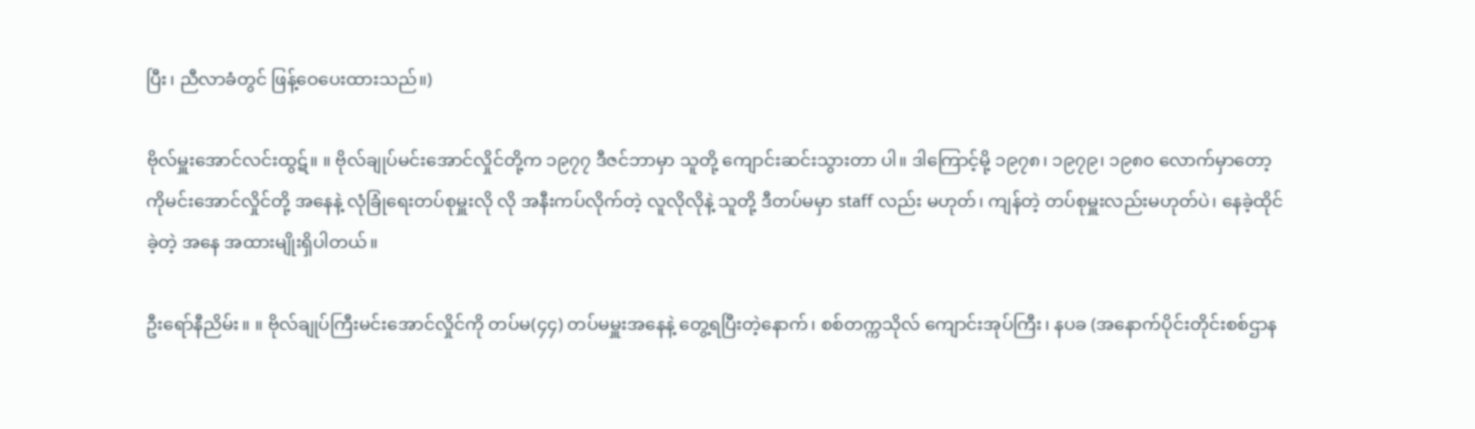ပြီး၊ ညီလာခံတွင် ဖြန့်ဝေပေးထားသည်။)

ဗိုလ်မှူးအောင်လင်းထွဋ်။ ။ ဗိုလ်ချုပ်မင်းအောင်လှိုင်တို့က ၁၉၇၇ ဒီဇင်ဘာမှာ သူတို့ ကျောင်းဆင်းသွားတာ ပါ။ ဒါကြောင့်မို့ ၁၉၇၈၊ ၁၉၇၉၊ ၁၉၈၀ လောက်မှာတော့ ကိုမင်းအောင်လှိုင်တို့ အနေနဲ့ လုံခြုံရေးတပ်စုမှူးလို လို အနီးကပ်လိုက်တဲ့ လူလိုလိုနဲ့ သူတို့ ဒီတပ်မမှာ staff လည်း မဟုတ်၊ ကျန်တဲ့ တပ်စုမှူးလည်းမဟုတ်ပဲ၊ နေခဲ့ထိုင်ခဲ့တဲ့ အနေ အထားမျိုးရှိပါတယ်။

ဦးရော်နီညိမ်း။ ။ ဗိုလ်ချုပ်ကြီးမင်းအောင်လှိုင်ကို တပ်မ(၄၄) တပ်မမှူးအနေနဲ့ တွေ့ရပြီးတဲ့နောက်၊ စစ်တက္ကသိုလ် ကျောင်းအုပ်ကြီး၊ နပခ (အနောက်ပိုင်းတိုင်းစစ်ဌာန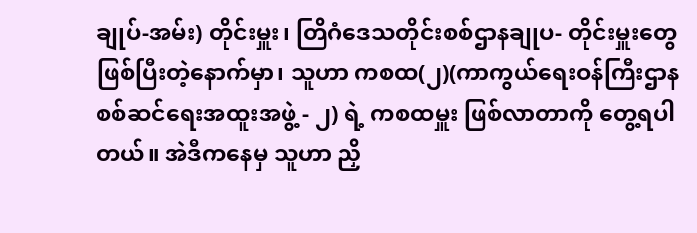ချုပ်-အမ်း) တိုင်းမှူး၊ တြိဂံဒေသတိုင်းစစ်ဌာနချုပ- တိုင်းမှူးတွေ ဖြစ်ပြီးတဲ့နောက်မှာ၊ သူဟာ ကစထ(၂)(ကာကွယ်ရေးဝန်ကြီးဌာန စစ်ဆင်ရေးအထူးအဖွဲ့ - ၂) ရဲ့ ကစထမှူး ဖြစ်လာတာကို တွေ့ရပါတယ်။ အဲဒီကနေမှ သူဟာ ညှိ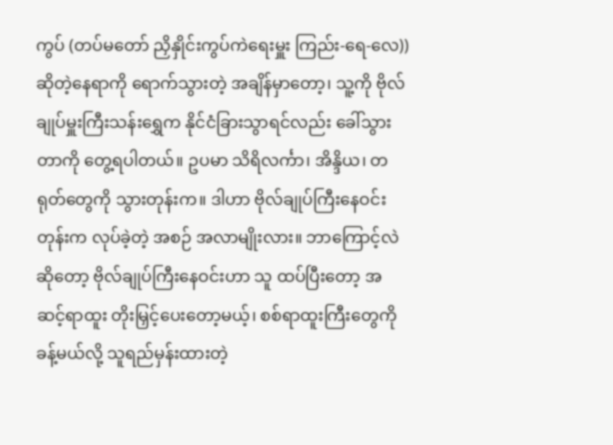ကွပ် (တပ်မတော် ညှိနှိုင်းကွပ်ကဲရေးမှူး ကြည်း-ရေ-လေ)) ဆိုတဲ့နေရာကို ရောက်သွားတဲ့ အချိန်မှာတော့၊ သူ့ကို ဗိုလ်ချုပ်မှူးကြီးသန်းရွှေက နိုင်ငံခြားသွာရင်လည်း ခေါ်သွားတာကို တွေ့ရပါတယ်။ ဥပမာ သိရိလင်္ကာ၊ အိန္ဒိယ၊ တရုတ်တွေကို သွားတုန်းက။ ဒါဟာ ဗိုလ်ချုပ်ကြီးနေဝင်းတုန်းက လုပ်ခဲ့တဲ့ အစဉ် အလာမျိုးလား။ ဘာကြောင့်လဲဆိုတော့ ဗိုလ်ချုပ်ကြီးနေဝင်းဟာ သူ ထပ်ပြီးတော့ အဆင့်ရာထူး တိုးမြှင့်ပေးတော့မယ့်၊ စစ်ရာထူးကြီးတွေကို ခန့်မယ်လို့ သူရည်မှန်းထားတဲ့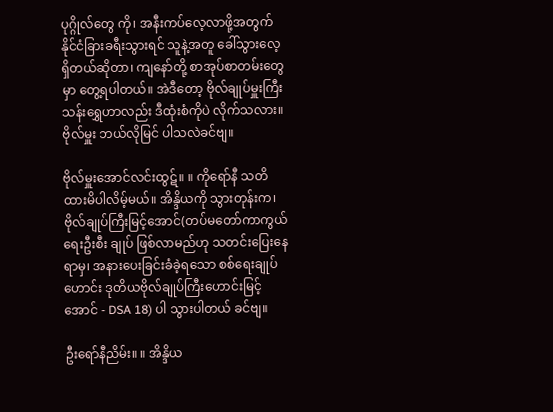ပုဂ္ဂိုလ်တွေ ကို၊ အနီးကပ်လေ့လာဖို့အတွက် နိုင်ငံခြားခရီးသွားရင် သူနဲ့အတူ ခေါ်သွားလေ့ ရှိတယ်ဆိုတာ၊ ကျနော်တို့ စာအုပ်စာတမ်းတွေမှာ တွေ့ရပါတယ်။ အဲဒီတော့ ဗိုလ်ချုပ်မှူးကြီးသန်းရွှေဟာလည်း ဒီထုံးစံကိုပဲ လိုက်သလား။ ဗိုလ်မှူး ဘယ်လိုမြင် ပါသလဲခင်ဗျ။

ဗိုလ်မှူးအောင်လင်းထွဋ်။ ။ ကိုရော်နီ သတိထားမိပါလိမ့်မယ်။ အိန္ဒိယကို သွားတုန်းက၊ ဗိုလ်ချုပ်ကြီးမြင့်အောင်(တပ်မတော်ကာကွယ်ရေးဦးစီး ချုပ် ဖြစ်လာမည်ဟု သတင်းပြေးနေရာမှ၊ အနားပေးခြင်းခံခဲ့ရသော စစ်ရေးချုပ်ဟောင်း ဒုတိယဗိုလ်ချုပ်ကြီးဟောင်းမြင့်အောင် - DSA 18) ပါ သွားပါတယ် ခင်ဗျ။

ဦးရော်နီညိမ်း။ ။ အိန္ဒိယ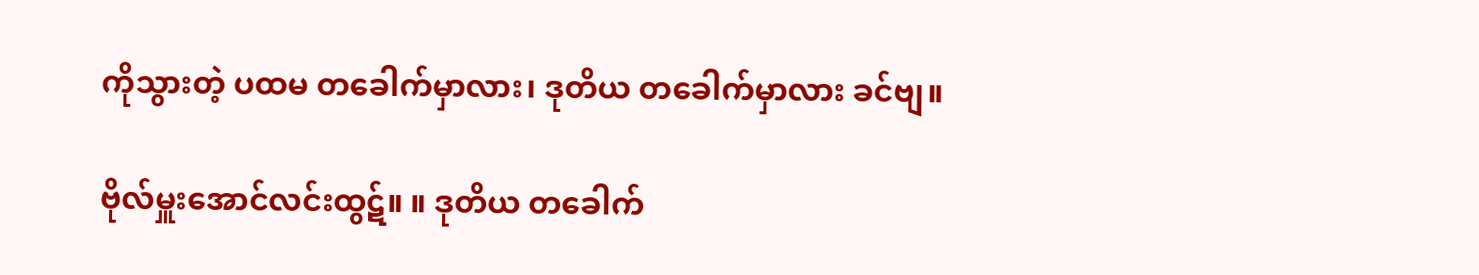ကိုသွားတဲ့ ပထမ တခေါက်မှာလား၊ ဒုတိယ တခေါက်မှာလား ခင်ဗျ။

ဗိုလ်မှူးအောင်လင်းထွဋ်။ ။ ဒုတိယ တခေါက်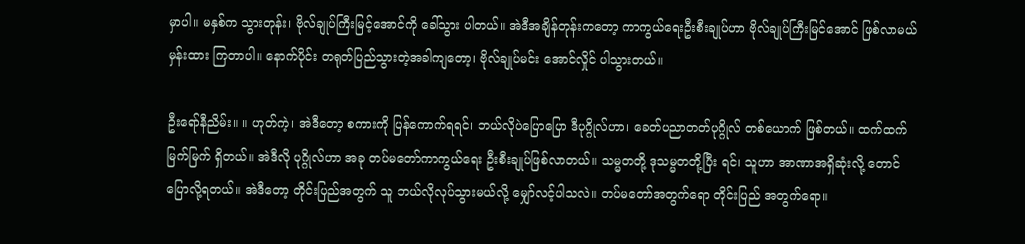မှာပါ။ မနှစ်က သွားတုန်း၊ ဗိုလ်ချုပ်ကြီးမြင့်အောင်ကို ခေါ်သွား ပါတယ်။ အဲဒီအချိန်တုန်းကတော့ ကာကွယ်ရေးဦးစီးချုပ်ဟာ ဗိုလ်ချုပ်ကြီးမြင်အောင် ဖြစ်လာမယ် မှန်းထား ကြတာပါ။ နောက်ပိုင်း တရုတ်ပြည်သွားတဲ့အခါကျတော့၊ ဗိုလ်ချုပ်မင်း အောင်လှိုင် ပါသွားတယ်။

ဦးရော်နီညိမ်း။ ။ ဟုတ်ကဲ့၊ အဲဒီတော့ စကားကို ပြန်ကောက်ရရင်၊ ဘယ်လိုပဲပြောပြော ဒီပုဂ္ဂိုလ်ဟာ၊ ခေတ်ပညာတတ်ပုဂ္ဂိုလ် တစ်ယောက် ဖြစ်တယ်။ ထက်ထက်မြက်မြက် ရှိတယ်။ အဲဒီလို ပုဂ္ဂိုလ်ဟာ အခု တပ်မတော်ကာကွယ်ရေး ဦးစီးချုပ်ဖြစ်လာတယ်။ သမ္မတတို့ ဒုသမ္မတတို့ပြီး ရင်၊ သူဟာ အာဏာအရှိဆုံးလို့ တောင် ပြောလို့ရတယ်။ အဲဒီတော့ တိုင်းပြည်အတွက် သူ ဘယ်လိုလုပ်သွားမယ်လို့ မျှော်လင့်ပါသလဲ။ တပ်မတော်အတွက်ရော တိုင်းပြည် အတွက်ရော။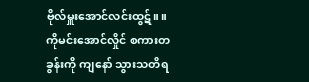ဗိုလ်မှူးအောင်လင်းထွဋ်။ ။ ကိုမင်းအောင်လှိုင် စကားတခွန်းကို ကျနော် သွားသတိရ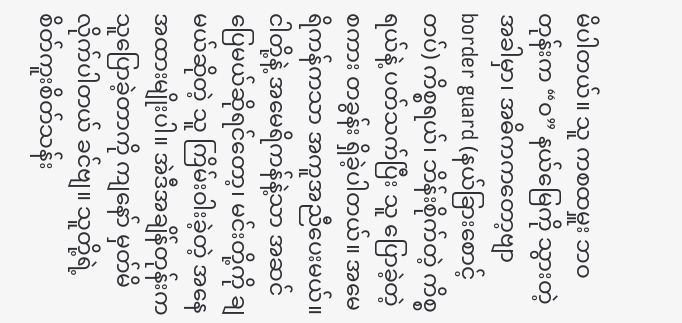မိပါတယ်။ သူ ကစထမှူး ဘဝတုန်းက “ဝ” နယ်မြေကို သွားတဲ့အခါမှာ၊ အဓိကကတော့ဗျာ border guard (နယ်ခြားစောင့် တပ်) ကိစ္စရယ်၊ ဘိန်းစိုက်တဲ့ ကိစ္စရယ်နဲ့ ပတ်သက်ပြီး သူ ပြောခဲ့တဲ့စကား တခွန်း ရှိခဲ့ပါတယ်။ အမေရိကန်ကသာ အကူအညီပေးမယ်။ ငါတို့နဲ့ အမေရိကန်နဲ့သာ အဆင်ပြေမယ်ဆိုရင်တော့၊ မင်းတို့ကို ချမယ်ဆိုတဲ့ သူ ကြိမ်းဝါးခဲ့တဲ့ အနေအထားမျိုးပါ။ အဲဒီအချိန်တုန်းက သူပြောခဲ့တာကို ကျနော် မှတ်မိလိုက်ပါတယ် ခင်ဗျ။ သူတို့ရဲ့ စိတ်ကူးစိတ်သန်း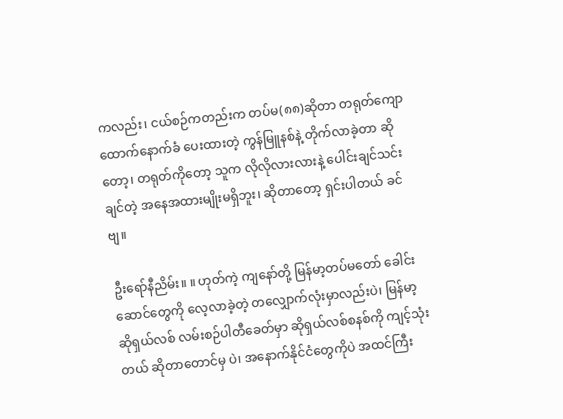ကလည်း၊ ငယ်စဉ်ကတည်းက တပ်မ(၈၈)ဆိုတာ တရုတ်ကျောထောက်နောက်ခံ ပေးထားတဲ့ ကွန်မြူနစ်နဲ့ တိုက်လာခဲ့တာ ဆိုတော့၊ တရုတ်ကိုတော့ သူက လိုလိုလားလားနဲ့ ပေါင်းချင်သင်း ချင်တဲ့ အနေအထားမျိုးမရှိဘူး၊ ဆိုတာတော့ ရှင်းပါတယ် ခင်ဗျ။

ဦးရော်နီညိမ်း။ ။ ဟုတ်ကဲ့ ကျနော်တို့ မြန်မာ့တပ်မတော် ခေါင်းဆောင်တွေကို လေ့လာခဲ့တဲ့ တလျှောက်လုံးမှာလည်းပဲ၊ မြန်မာ့ဆိုရှယ်လစ် လမ်းစဉ်ပါတီခေတ်မှာ ဆိုရှယ်လစ်စနစ်ကို ကျင့်သုံးတယ် ဆိုတာတောင်မှ ပဲ၊ အနောက်နိုင်ငံတွေကိုပဲ အထင်ကြီး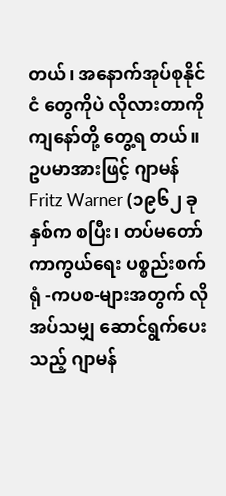တယ်၊ အနောက်အုပ်စုနိုင်ငံ တွေကိုပဲ လိုလားတာကို ကျနော်တို့ တွေ့ရ တယ်။ ဥပမာအားဖြင့် ဂျာမန် Fritz Warner (၁၉၆၂ ခုနှစ်က စပြီး၊ တပ်မတော်ကာကွယ်ရေး ပစ္စည်းစက်ရုံ -ကပစ-များအတွက် လိုအပ်သမျှ ဆောင်ရွက်ပေးသည့် ဂျာမန်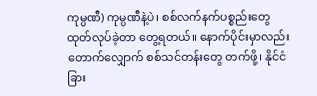ကုမ္ပဏီ) ကုမ္ပဏီနဲ့ပဲ၊ စစ်လက်နက်ပစ္စည်းတွေ ထုတ်လုပ်ခဲ့တာ တွေ့ရတယ်။ နောက်ပိုင်းမှာလည်း တောက်လျှောက် စစ်သင်တန်းတွေ တက်ဖို့၊ နိုင်ငံခြား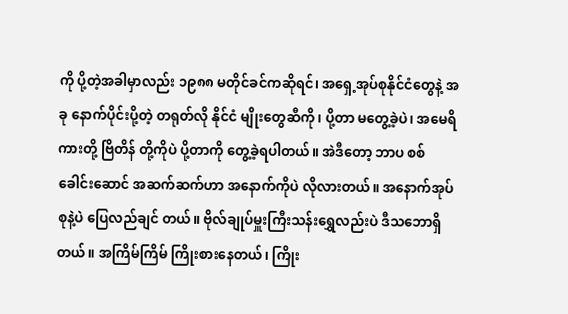ကို ပို့တဲ့အခါမှာလည်း ၁၉၈၈ မတိုင်ခင်ကဆိုရင်၊ အရှေ့အုပ်စုနိုင်ငံတွေနဲ့ အခု နောက်ပိုင်းပို့တဲ့ တရုတ်လို နိုင်ငံ မျိုးတွေဆီကို၊ ပို့တာ မတွေ့ခဲ့ပဲ၊ အမေရိကားတို့ ဗြိတိန် တို့ကိုပဲ ပို့တာကို တွေ့ခဲ့ရပါတယ်။ အဲဒီတော့ ဘာပ စစ်ခေါင်းဆောင် အဆက်ဆက်ဟာ အနောက်ကိုပဲ လိုလားတယ်။ အနောက်အုပ်စုနဲ့ပဲ ပြေလည်ချင် တယ်။ ဗိုလ်ချုပ်မှူးကြီးသန်းရွှေလည်းပဲ ဒီသဘောရှိတယ်။ အကြိမ်ကြိမ် ကြိုးစားနေတယ်၊ ကြိုး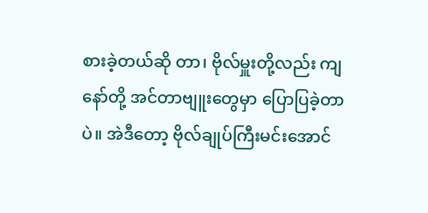စားခဲ့တယ်ဆို တာ၊ ဗိုလ်မှူးတို့လည်း ကျနော်တို့ အင်တာဗျူးတွေမှာ ပြောပြခဲ့တာပဲ။ အဲဒီတော့ ဗိုလ်ချုပ်ကြီးမင်းအောင်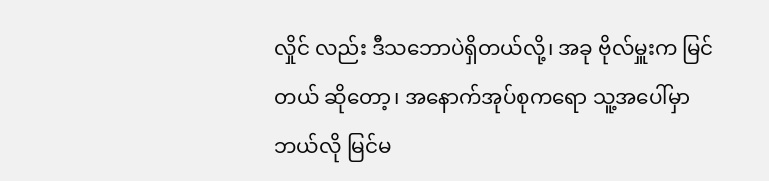လှိုင် လည်း ဒီသဘောပဲရှိတယ်လို့၊ အခု ဗိုလ်မှူးက မြင်တယ် ဆိုတော့၊ အနောက်အုပ်စုကရော သူ့အပေါ်မှာ ဘယ်လို မြင်မ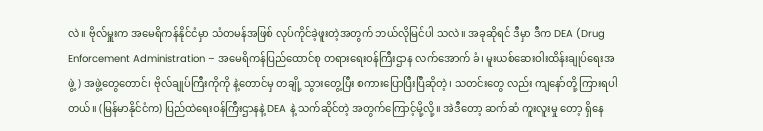လဲ။ ဗိုလ်မှူးက အမေရိကန်နိုင်ငံမှာ သံတမန်အဖြစ် လုပ်ကိုင်ခဲ့ဖူးတဲ့အတွက် ဘယ်လိုမြင်ပါ သလဲ။ အခုဆိုရင် ဒီမှာ ဒီက DEA (Drug Enforcement Administration – အမေရိကန်ပြည်ထောင်စု တရားရေးဝန်ကြီးဌာန လက်အောက် ခံ၊ မူးယစ်ဆေးဝါးထိန်းချုပ်ရေးအဖွဲ့) အဖွဲ့တွေတောင်၊ ဗိုလ်ချုပ်ကြီးကိုကို နဲ့တောင်မှ တချို့ သွားတွေ့ပြီး စကားပြောပြီးပြီဆိုတဲ့၊ သတင်းတွေ လည်း ကျနော်တို့ ကြားရပါတယ်။ (မြန်မာနိုင်ငံက) ပြည်ထဲရေးဝန်ကြီးဌာနနဲ့ DEA နဲ့ သက်ဆိုင်တဲ့ အတွက်ကြောင့်မို့လို့။ အဲဒီတော့ ဆက်ဆံ ကူးလူးမှု တော့ ရှိနေ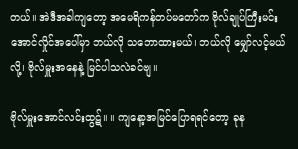တယ်။ အဲဒီအခါကျတော့ အမေရိကန်တပ်မတော်က ဗိုလ်ချုပ်ကြီးမင်းအောင်လှိုင်အပေါ်မှာ ဘယ်လို သဘောထားမယ်၊ ဘယ်လို မျှော်လင့်မယ်လို့၊ ဗိုလ်မှူးအနေနဲ့ မြင်ပါသလဲခင်ဗျ။

ဗိုလ်မှူးအောင်လင်းထွဋ်။ ။ ကျနော့အမြင်ပြောရရင်တော့ ခုန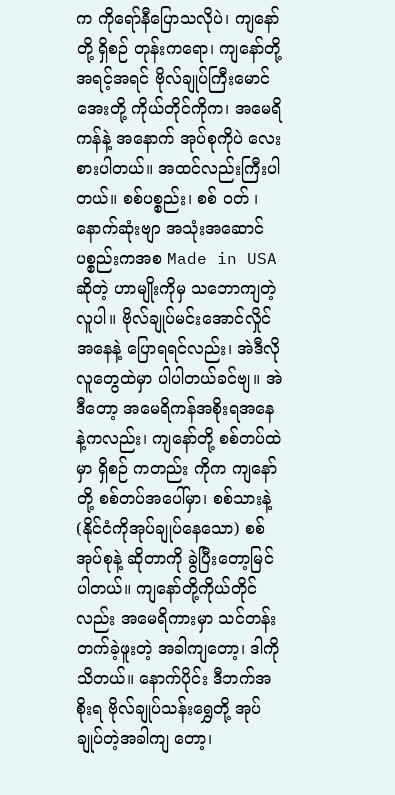က ကိုရော်နီပြောသလိုပဲ၊ ကျနော်တို့ ရှိစဉ် တုန်းကရော၊ ကျနော်တို့ အရင့်အရင် ဗိုလ်ချုပ်ကြီးမောင်အေးတို့ ကိုယ်တိုင်ကိုက၊ အမေရိကန်နဲ့ အနောက် အုပ်စုကိုပဲ လေးစားပါတယ်။ အထင်လည်းကြီးပါတယ်။ စစ်ပစ္စည်း၊ စစ် ဝတ် ၊ နောက်ဆုံးဗျာ အသုံးအဆောင် ပစ္စည်းကအစ Made in USA ဆိုတဲ့ ဟာမျိုးကိုမှ သဘောကျတဲ့လူပါ။ ဗိုလ်ချုပ်မင်းအောင်လှိုင်အနေနဲ့ ပြောရရင်လည်း၊ အဲဒီလို လူတွေထဲမှာ ပါပါတယ်ခင်ဗျ။ အဲဒီတော့ အမေရိကန်အစိုးရအနေနဲ့ကလည်း၊ ကျနော်တို့ စစ်တပ်ထဲမှာ ရှိစဉ် ကတည်း ကိုက ကျနော်တို့ စစ်တပ်အပေါ်မှာ၊ စစ်သားနဲ့ (နိုင်ငံကိုအုပ်ချုပ်နေသော) စစ်အုပ်စုနဲ့ ဆိုတာကို ခွဲပြီးတော့မြင်ပါတယ်။ ကျနော်တို့ကိုယ်တိုင် လည်း အမေရိကားမှာ သင်တန်းတက်ခဲ့ဖူးတဲ့ အခါကျတော့၊ ဒါကို သိတယ်။ နောက်ပိုင်း ဒီဘက်အစိုးရ ဗိုလ်ချုပ်သန်းရွှေတို့ အုပ်ချုပ်တဲ့အခါကျ တော့၊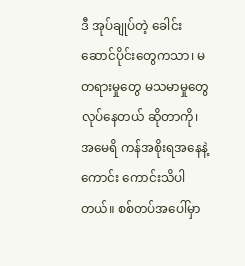ဒီ အုပ်ချုပ်တဲ့ ခေါင်းဆောင်ပိုင်းတွေကသာ၊ မတရားမှုတွေ မသမာမှုတွေ လုပ်နေတယ် ဆိုတာကို၊ အမေရိ ကန်အစိုးရအနေနဲ့ ကောင်း ကောင်းသိပါတယ်။ စစ်တပ်အပေါ်မှာ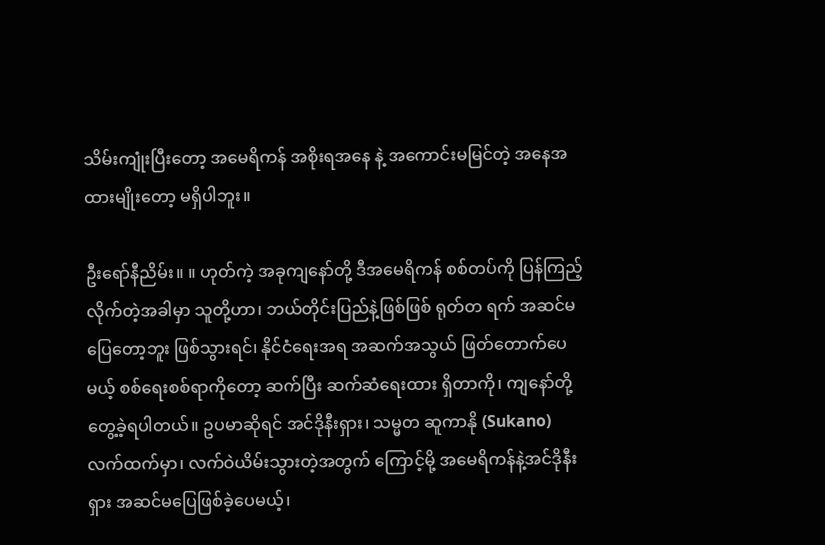သိမ်းကျုံးပြီးတော့ အမေရိကန် အစိုးရအနေ နဲ့ အကောင်းမမြင်တဲ့ အနေအထားမျိုးတော့ မရှိပါဘူး။

ဦးရော်နီညိမ်း။ ။ ဟုတ်ကဲ့ အခုကျနော်တို့ ဒီအမေရိကန် စစ်တပ်ကို ပြန်ကြည့်လိုက်တဲ့အခါမှာ သူတို့ဟာ၊ ဘယ်တိုင်းပြည်နဲ့ဖြစ်ဖြစ် ရုတ်တ ရက် အဆင်မပြေတော့ဘူး ဖြစ်သွားရင်၊ နိုင်ငံရေးအရ အဆက်အသွယ် ဖြတ်တောက်ပေမယ့် စစ်ရေးစစ်ရာကိုတော့ ဆက်ပြီး ဆက်ဆံရေးထား ရှိတာကို၊ ကျနော်တို့ တွေ့ခဲ့ရပါတယ်။ ဥပမာဆိုရင် အင်ဒိုနီးရှား၊ သမ္မတ ဆူကာနို (Sukano) လက်ထက်မှာ၊ လက်ဝဲယိမ်းသွားတဲ့အတွက် ကြောင့်မို့ အမေရိကန်နဲ့အင်ဒိုနီးရှား အဆင်မပြေဖြစ်ခဲ့ပေမယ့်၊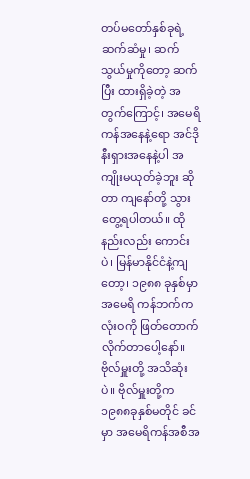တပ်မတော်နှစ်ခုရဲ့ ဆက်ဆံမှု၊ ဆက်သွယ်မှုကိုတော့ ဆက်ပြီး ထားရှိခဲ့တဲ့ အတွက်ကြောင့်၊ အမေရိကန်အနေနဲ့ရော အင်ဒိုနီးရှားအနေနဲ့ပါ အကျိုးမယုတ်ခဲ့ဘူး ဆို တာ ကျနော်တို့ သွားတွေ့ရပါတယ်။ ထိုနည်းလည်း ကောင်းပဲ၊ မြန်မာနိုင်ငံနဲ့ကျတော့၊ ၁၉၈၈ ခုနှစ်မှာ အမေရိ ကန်ဘက်က လုံးဝကို ဖြတ်တောက်လိုက်တာပေါ့နော်။ ဗိုလ်မှူးတို့ အသိဆုံးပဲ။ ဗိုလ်မှူးတို့က ၁၉၈၈ခုနှစ်မတိုင် ခင်မှာ အမေရိကန်အစီအ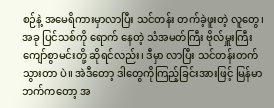စဉ်နဲ့ အမေရိကားမှာလာပြီး သင်တန်း တက်ခဲ့ဖူးတဲ့ လူတွေ၊ အခု ပြင်သစ်ကို ရောက် နေတဲ့ သံအမတ်ကြီး ဗိုလ်မှူးကြီးကျော်စွာမင်းတို့ ဆိုရင်လည်း၊ ဒီမှာ လာပြီး သင်တန်းတက်သွားတာ ပဲ။ အဲဒီတော့ ဒါတွေကိုကြည့်ခြင်းအားဖြင့် မြန်မာဘက်ကတော့ အ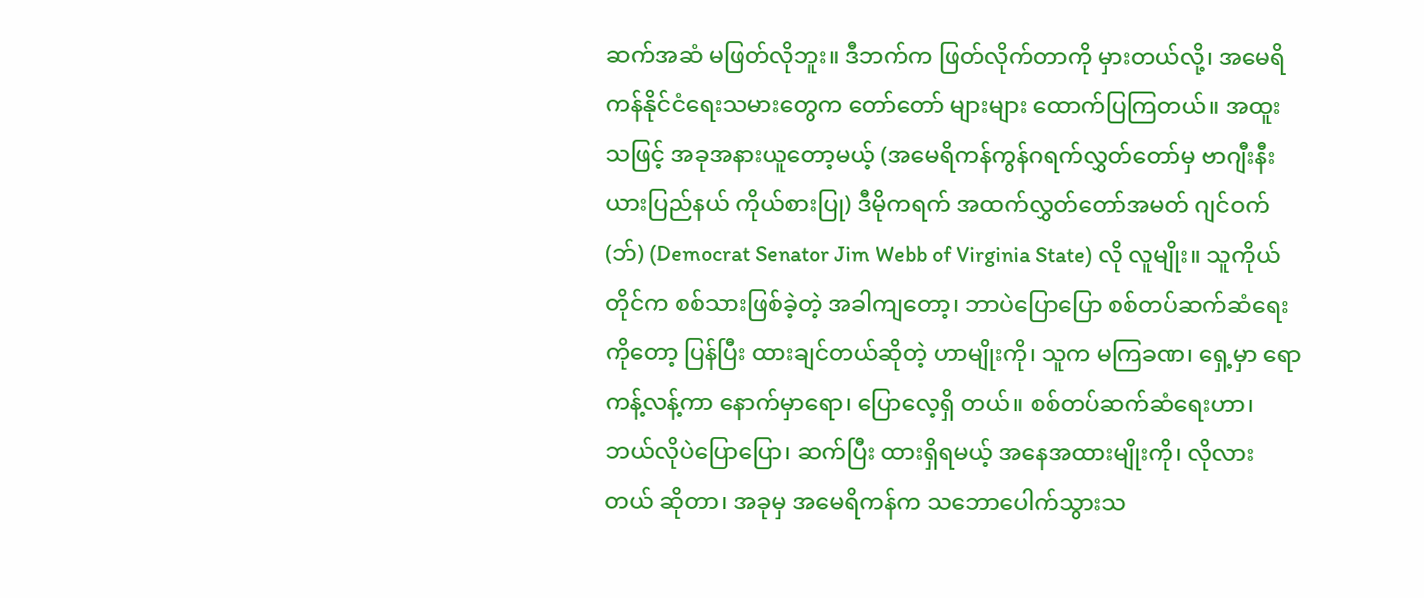ဆက်အဆံ မဖြတ်လိုဘူး။ ဒီဘက်က ဖြတ်လိုက်တာကို မှားတယ်လို့၊ အမေရိကန်နိုင်ငံရေးသမားတွေက တော်တော် များများ ထောက်ပြကြတယ်။ အထူးသဖြင့် အခုအနားယူတော့မယ့် (အမေရိကန်ကွန်ဂရက်လွှတ်တော်မှ ဗာဂျီးနီးယားပြည်နယ် ကိုယ်စားပြု) ဒီမိုကရက် အထက်လွှတ်တော်အမတ် ဂျင်ဝက်(ဘ်) (Democrat Senator Jim Webb of Virginia State) လို လူမျိုး။ သူကိုယ်တိုင်က စစ်သားဖြစ်ခဲ့တဲ့ အခါကျတော့၊ ဘာပဲပြောပြော စစ်တပ်ဆက်ဆံရေးကိုတော့ ပြန်ပြီး ထားချင်တယ်ဆိုတဲ့ ဟာမျိုးကို၊ သူက မကြခဏ၊ ရှေ့မှာ ရော ကန့်လန့်ကာ နောက်မှာရော၊ ပြောလေ့ရှိ တယ်။ စစ်တပ်ဆက်ဆံရေးဟာ၊ ဘယ်လိုပဲပြောပြော၊ ဆက်ပြီး ထားရှိရမယ့် အနေအထားမျိုးကို၊ လိုလား တယ် ဆိုတာ၊ အခုမှ အမေရိကန်က သဘောပေါက်သွားသ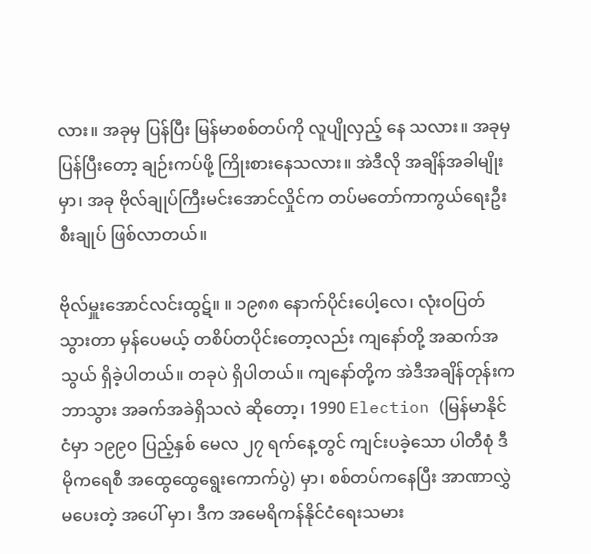လား။ အခုမှ ပြန်ပြီး မြန်မာစစ်တပ်ကို လူပျိုလှည့် နေ သလား။ အခုမှ ပြန်ပြီးတော့ ချဉ်းကပ်ဖို့ ကြိုးစားနေသလား။ အဲဒီလို အချိန်အခါမျိုးမှာ၊ အခု ဗိုလ်ချုပ်ကြီးမင်းအောင်လှိုင်က တပ်မတော်ကာကွယ်ရေးဦးစီးချုပ် ဖြစ်လာတယ်။

ဗိုလ်မှူးအောင်လင်းထွဋ်။ ။ ၁၉၈၈ နောက်ပိုင်းပေါ့လေ၊ လုံးဝပြတ်သွားတာ မှန်ပေမယ့် တစိပ်တပိုင်းတော့လည်း ကျနော်တို့ အဆက်အသွယ် ရှိခဲ့ပါတယ်။ တခုပဲ ရှိပါတယ်။ ကျနော်တို့က အဲဒီအချိန်တုန်းက ဘာသွား အခက်အခဲရှိသလဲ ဆိုတော့၊ 1990 Election (မြန်မာနိုင်ငံမှာ ၁၉၉၀ ပြည့်နှစ် မေလ ၂၇ ရက်နေ့တွင် ကျင်းပခဲ့သော ပါတီစုံ ဒီမိုကရေစီ အထွေထွေရွေးကောက်ပွဲ) မှာ၊ စစ်တပ်ကနေပြီး အာဏာလွှဲမပေးတဲ့ အပေါ် မှာ၊ ဒီက အမေရိကန်နိုင်ငံရေးသမား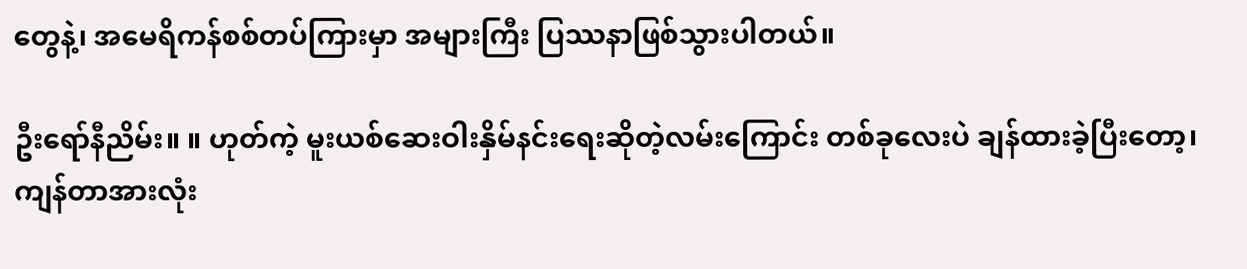တွေနဲ့၊ အမေရိကန်စစ်တပ်ကြားမှာ အများကြီး ပြဿနာဖြစ်သွားပါတယ်။

ဦးရော်နီညိမ်း။ ။ ဟုတ်ကဲ့ မူးယစ်ဆေးဝါးနှိမ်နင်းရေးဆိုတဲ့လမ်းကြောင်း တစ်ခုလေးပဲ ချန်ထားခဲ့ပြီးတော့၊ ကျန်တာအားလုံး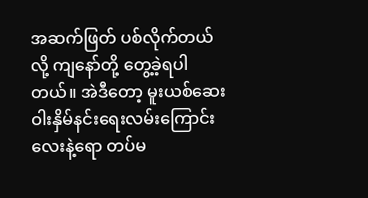အဆက်ဖြတ် ပစ်လိုက်တယ်လို့ ကျနော်တို့ တွေ့ခဲ့ရပါတယ်။ အဲဒီတော့ မူးယစ်ဆေး ဝါးနှိမ်နင်းရေးလမ်းကြောင်းလေးနဲ့ရော တပ်မ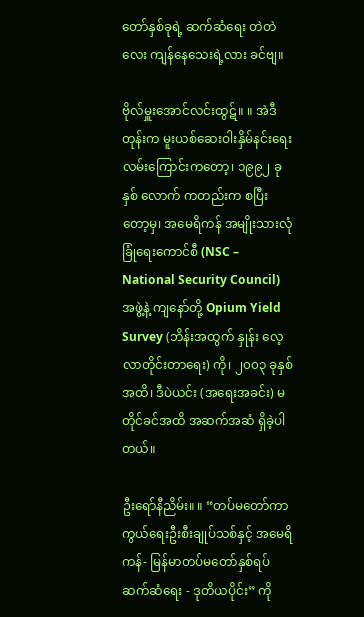တော်နှစ်ခုရဲ့ ဆက်ဆံရေး တဲတဲလေး ကျန်နေသေးရဲ့လား ခင်ဗျ။

ဗိုလ်မှူးအောင်လင်းထွဋ်။ ။ အဲဒီတုန်းက မူးယစ်ဆေးဝါးနှိမ်နင်းရေး လမ်းကြောင်းကတော့၊ ၁၉၉၂ ခုနှစ် လောက် ကတည်းက စပြီးတော့မှ၊ အမေရိကန် အမျိုးသားလုံခြုံရေးကောင်စီ (NSC – National Security Council) အဖွဲ့နဲ့ ကျနော်တို့ Opium Yield Survey (ဘိန်းအထွက် နှုန်း လေ့လာတိုင်းတာရေး) ကို၊ ၂၀၀၃ ခုနှစ် အထိ၊ ဒီပဲယင်း (အရေးအခင်း) မတိုင်ခင်အထိ အဆက်အဆံ ရှိခဲ့ပါတယ်။

ဦးရော်နီညိမ်း။ ။ “တပ်မတော်ကာကွယ်ရေးဦးစီးချုပ်သစ်နှင့် အမေရိကန်- မြန်မာတပ်မတော်နှစ်ရပ် ဆက်ဆံရေး - ဒုတိယပိုင်း” ကို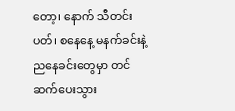တော့၊ နောက် သီတင်းပတ်၊ စနေနေ့ မနက်ခင်းနဲ့ ညနေခင်းတွေမှာ တင်ဆက်ပေးသွား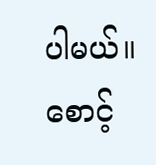ပါမယ်။ စောင့်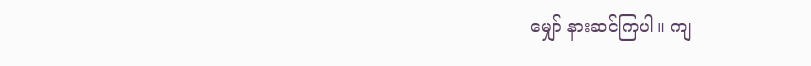မျှော် နားဆင်ကြပါ။ ကျ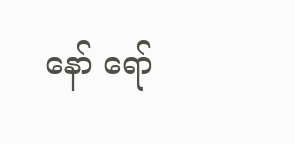နော် ရော်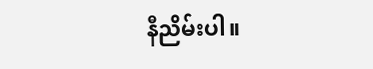နီညိမ်းပါ။